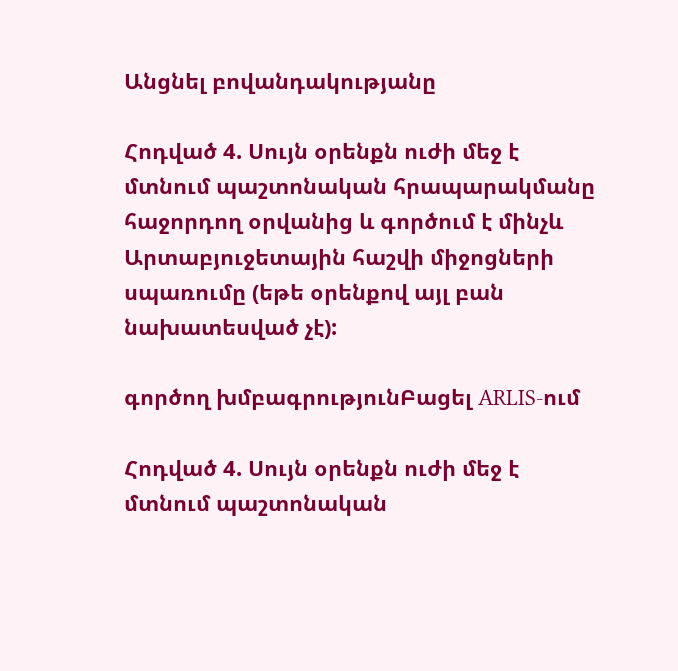Անցնել բովանդակությանը

Հոդված 4. Սույն օրենքն ուժի մեջ է մտնում պաշտոնական հրապարակմանը հաջորդող օրվանից և գործում է մինչև Արտաբյուջետային հաշվի միջոցների սպառումը (եթե օրենքով այլ բան նախատեսված չէ):

գործող խմբագրությունԲացել ARLIS-ում

Հոդված 4. Սույն օրենքն ուժի մեջ է մտնում պաշտոնական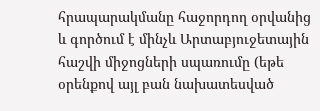հրապարակմանը հաջորդող օրվանից և գործում է մինչև Արտաբյուջետային հաշվի միջոցների սպառումը (եթե օրենքով այլ բան նախատեսված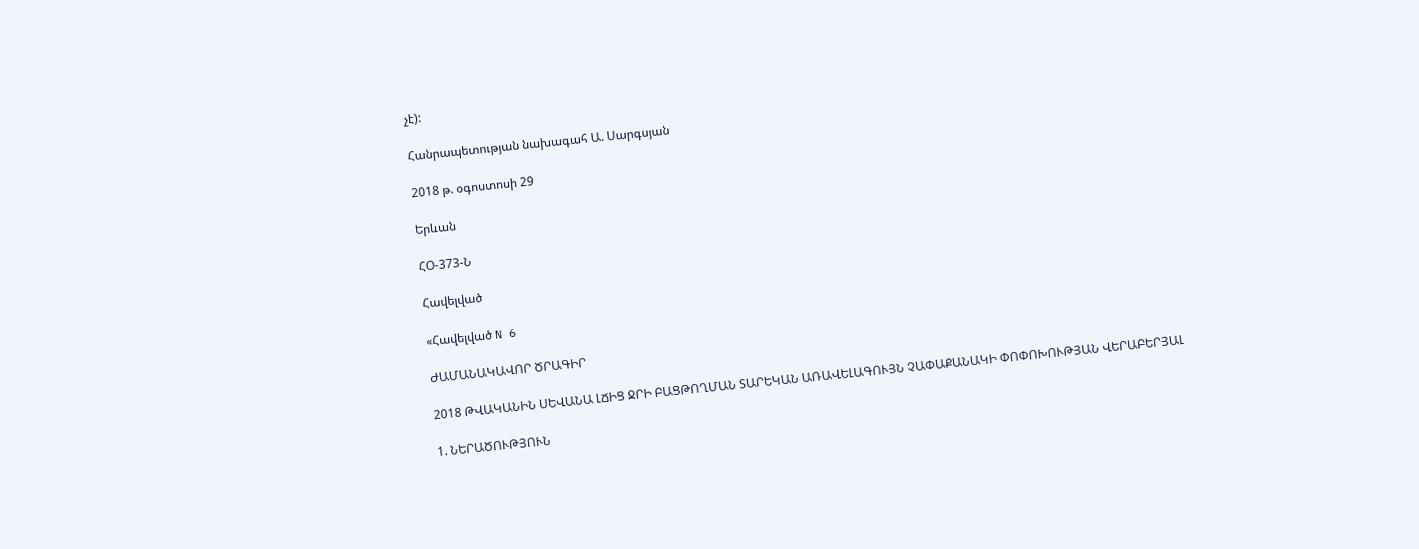չէ):

Հանրապետության նախագահ Ա. Սարգսյան

2018 թ. օգոստոսի 29

Երևան

ՀՕ-373-Ն

Հավելված

«Հավելված N 6

ԺԱՄԱՆԱԿԱՎՈՐ ԾՐԱԳԻՐ

2018 ԹՎԱԿԱՆԻՆ ՍԵՎԱՆԱ ԼՃԻՑ ՋՐԻ ԲԱՑԹՈՂՄԱՆ ՏԱՐԵԿԱՆ ԱՌԱՎԵԼԱԳՈՒՅՆ ՉԱՓԱՔԱՆԱԿԻ ՓՈՓՈԽՈՒԹՅԱՆ ՎԵՐԱԲԵՐՅԱԼ

1. ՆԵՐԱԾՈՒԹՅՈՒՆ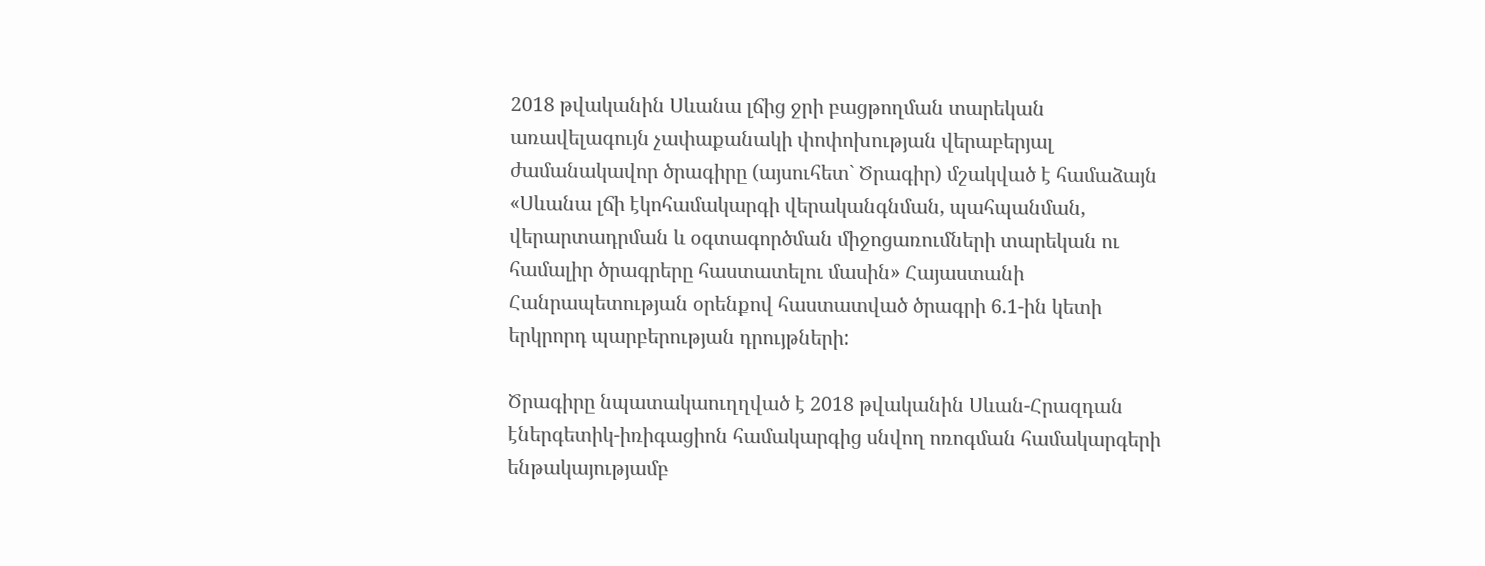2018 թվականին Սևանա լճից ջրի բացթողման տարեկան առավելագույն չափաքանակի փոփոխության վերաբերյալ ժամանակավոր ծրագիրը (այսուհետ` Ծրագիր) մշակված է համաձայն «Սևանա լճի էկոհամակարգի վերականգնման, պահպանման, վերարտադրման և օգտագործման միջոցառումների տարեկան ու համալիր ծրագրերը հաստատելու մասին» Հայաստանի Հանրապետության օրենքով հաստատված ծրագրի 6.1-ին կետի երկրորդ պարբերության դրույթների:

Ծրագիրը նպատակաուղղված է 2018 թվականին Սևան-Հրազդան էներգետիկ-իռիգացիոն համակարգից սնվող ոռոգման համակարգերի ենթակայությամբ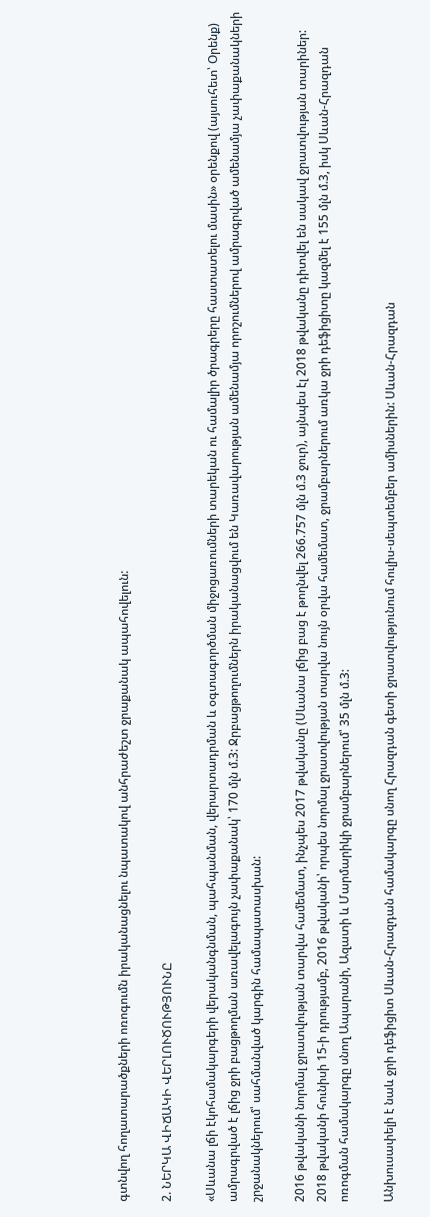գտնվող հողատարածքների ոռոգումն իրականացնելու նպատակով անհրաժեշտ ջրաքանակ ապահովելուն:

2. ՆԵՐԿԱ ՎԻՃԱԿԻ ՎԵՐԼՈՒԾՈՒԹՅՈՒՆԸ

«Սևանա լճի էկոհամակարգերի վերականգնման, պահպանման, վերարտադրման և օգտագործման միջոցառումների տարեկան ու համալիր ծրագրերը հաստատելու մասին» օրենքով (այսուհետ՝ Օրենք) ամրագրված է լճից ջրի բացթողման առավելագույն չափաքանակ՝ 170 մլն մ.3: Ջրբացթողումներն իրականացվում են Կառավարության ամենամյա որոշումներով ամրագրված ամենամյա չափաքանակների շրջանակներում՝ սահմանված կարգին համապատասխան:

2016 թվականի նորմալ ջրատվության տարվա համեմատ, ինչպես 2017 թվականը (Սևանա լճից բաց է թողնվել 266.757 մլն մ.3 ջուր), այնպես էլ 2018 թվականը դիտվել են սակավ ջրատվության տարիներ: 2018 թվականի հունիսի 15-ի դրությամբ, 2016 թվականի՝ որպես նորմալ ջրատվության տարվա նույն օրվա համեմատ, ջրամբարներում առկա ջրի դեֆիցիտը կազմել է 155 մլն մ.3, իսկ Սևան-Հրազդան ոռոգման համակարգը սնող Ապարանի, Ազատի և Մարմարիկի ջրամբարներում՝ 35 մլն մ.3:

Անխուսափելի է նաև ջրի դեֆիցիտ Սևան-Հրազդան համակարգը սնող Հրազդան գետի ջրատվությունում հուլիս-սեպտեմբեր ամիսներին: Սևան-Հրազդան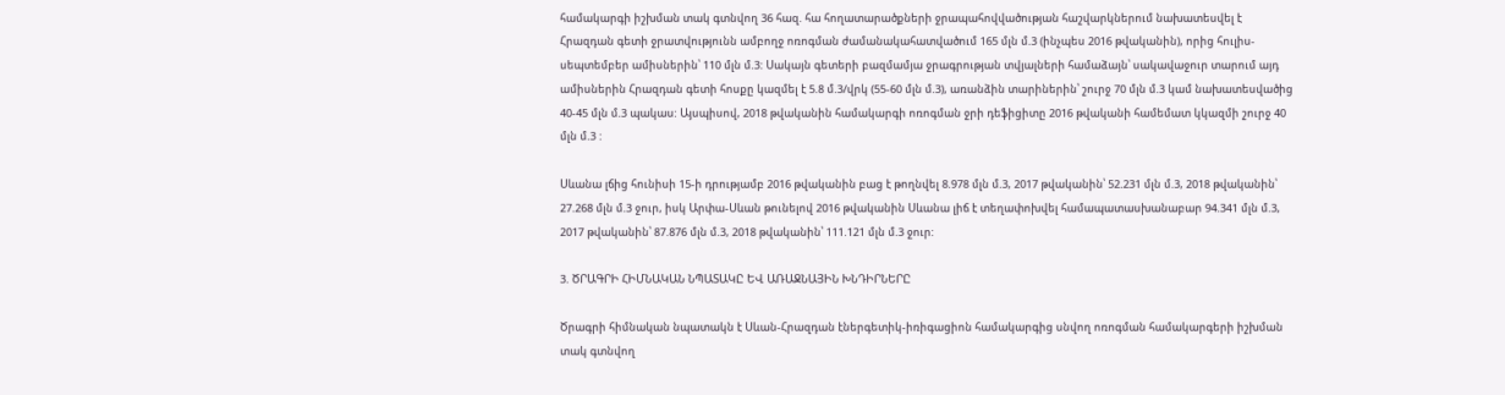համակարգի իշխման տակ գտնվող 36 հազ. հա հողատարածքների ջրապահովվածության հաշվարկներում նախատեսվել է Հրազդան գետի ջրատվությունն ամբողջ ոռոգման ժամանակահատվածում 165 մլն մ.3 (ինչպես 2016 թվականին), որից հուլիս-սեպտեմբեր ամիսներին՝ 110 մլն մ.3: Սակայն գետերի բազմամյա ջրագրության տվյալների համաձայն՝ սակավաջուր տարում այդ ամիսներին Հրազդան գետի հոսքը կազմել է 5.8 մ.3/վրկ (55-60 մլն մ.3), առանձին տարիներին՝ շուրջ 70 մլն մ.3 կամ նախատեսվածից 40-45 մլն մ.3 պակաս: Այսպիսով, 2018 թվականին համակարգի ոռոգման ջրի դեֆիցիտը 2016 թվականի համեմատ կկազմի շուրջ 40 մլն մ.3 :

Սևանա լճից հունիսի 15-ի դրությամբ 2016 թվականին բաց է թողնվել 8.978 մլն մ.3, 2017 թվականին՝ 52.231 մլն մ.3, 2018 թվականին՝ 27.268 մլն մ.3 ջուր, իսկ Արփա-Սևան թունելով 2016 թվականին Սևանա լիճ է տեղափոխվել համապատասխանաբար 94.341 մլն մ.3, 2017 թվականին՝ 87.876 մլն մ.3, 2018 թվականին՝ 111.121 մլն մ.3 ջուր:

3. ԾՐԱԳՐԻ ՀԻՄՆԱԿԱՆ ՆՊԱՏԱԿԸ ԵՎ ԱՌԱՋՆԱՅԻՆ ԽՆԴԻՐՆԵՐԸ

Ծրագրի հիմնական նպատակն է Սևան-Հրազդան էներգետիկ-իռիգացիոն համակարգից սնվող ոռոգման համակարգերի իշխման տակ գտնվող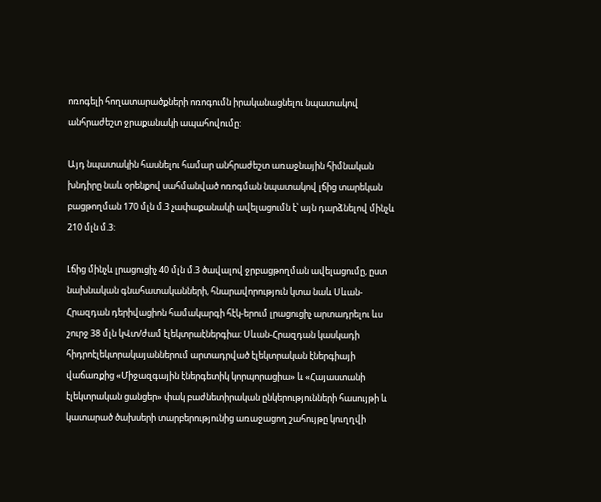ոռոգելի հողատարածքների ոռոգումն իրականացնելու նպատակով անհրաժեշտ ջրաքանակի ապահովումը:

Այդ նպատակին հասնելու համար անհրաժեշտ առաջնային հիմնական խնդիրը նաև օրենքով սահմանված ոռոգման նպատակով լճից տարեկան բացթողման 170 մլն մ.3 չափաքանակի ավելացումն է՝ այն դարձնելով մինչև 210 մլն մ.3:

Լճից մինչև լրացուցիչ 40 մլն մ.3 ծավալով ջրբացթողման ավելացումը, ըստ նախնական գնահատականների, հնարավորություն կտա նաև Սևան-Հրազդան դերիվացիոն համակարգի հէկ-երում լրացուցիչ արտադրելու ևս շուրջ 38 մլն կՎտ/ժամ էլեկտրաէներգիա: Սևան-Հրազդան կասկադի հիդրոէլեկտրակայաններում արտադրված էլեկտրական էներգիայի վաճառքից «Միջազգային էներգետիկ կորպորացիա» և «Հայաստանի էլեկտրական ցանցեր» փակ բաժնետիրական ընկերությունների հասույթի և կատարած ծախսերի տարբերությունից առաջացող շահույթը կուղղվի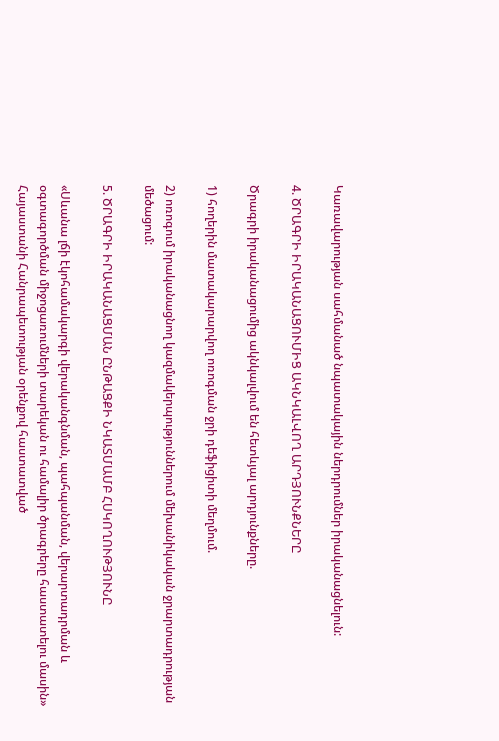Կառավարության սահմանած նպատակային ներդրումներ իրականացնելուն:

4. ԾՐԱԳՐԻ ԻՐԱԿԱՆԱՑՈՒՄԻՑ ԱԿՆԿԱԼՎՈՂ ԱՐԴՅՈՒՆՔՆԵՐԸ

Ծրագրի իրականացումից ակնկալվում են հետևյալ արդյունքները.

1) հողերին մատակարարվող ոռոգման ջրի դեֆիցիտի մեղմում.

2) ոռոգում իրականացնող կազմակերպություններում մեխանիկական ջրարտադրության մեծացում:

5. ԾՐԱԳՐԻ ԻՐԱԿԱՆԱՑՄԱՆ ԸՆԹԱՑՔԻ ՆԿԱՏՄԱՄԲ ՀՍԿՈՂՈՒԹՅՈՒՆԸ

«Սևանա լճի էկոհամակարգի վերականգնման, պահպանման, վերարտադրման և օգտագործման միջոցառումների տարեկան ու համալիր ծրագրերը հաստատելու մասին» Հայաստանի Հանրապետության օրենքով հաստատված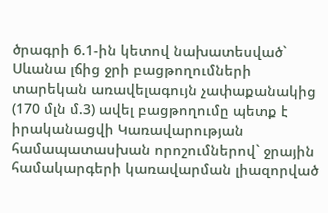ծրագրի 6.1-ին կետով նախատեսված` Սևանա լճից ջրի բացթողումների տարեկան առավելագույն չափաքանակից (170 մլն մ.3) ավել բացթողումը պետք է իրականացվի Կառավարության համապատասխան որոշումներով` ջրային համակարգերի կառավարման լիազորված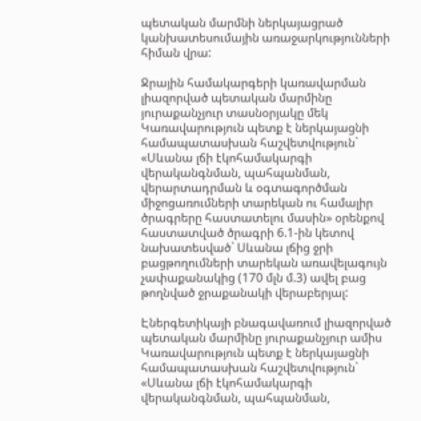պետական մարմնի ներկայացրած կանխատեսումային առաջարկությունների հիման վրա:

Ջրային համակարգերի կառավարման լիազորված պետական մարմինը յուրաքանչյուր տասնօրյակը մեկ Կառավարություն պետք է ներկայացնի համապատասխան հաշվետվություն` «Սևանա լճի էկոհամակարգի վերականգնման, պահպանման, վերարտադրման և օգտագործման միջոցառումների տարեկան ու համալիր ծրագրերը հաստատելու մասին» օրենքով հաստատված ծրագրի 6.1-ին կետով նախատեսված` Սևանա լճից ջրի բացթողումների տարեկան առավելագույն չափաքանակից (170 մլն մ.3) ավել բաց թողնված ջրաքանակի վերաբերյալ:

Էներգետիկայի բնագավառում լիազորված պետական մարմինը յուրաքանչյուր ամիս Կառավարություն պետք է ներկայացնի համապատասխան հաշվետվություն` «Սևանա լճի էկոհամակարգի վերականգնման, պահպանման,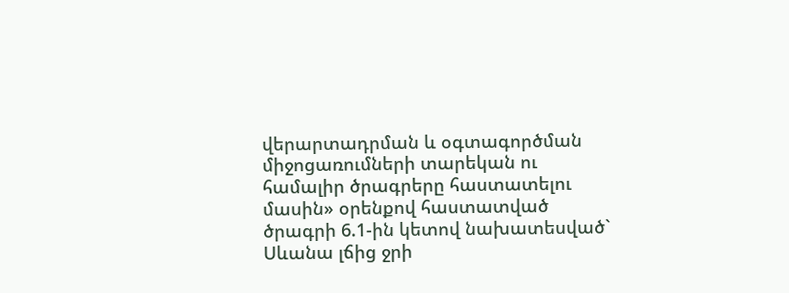վերարտադրման և օգտագործման միջոցառումների տարեկան ու համալիր ծրագրերը հաստատելու մասին» օրենքով հաստատված ծրագրի 6.1-ին կետով նախատեսված` Սևանա լճից ջրի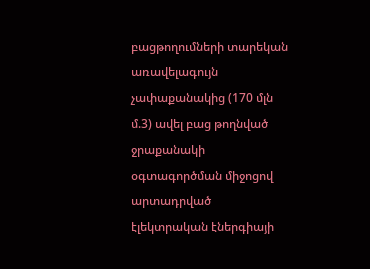բացթողումների տարեկան առավելագույն չափաքանակից (170 մլն մ.3) ավել բաց թողնված ջրաքանակի օգտագործման միջոցով արտադրված էլեկտրական էներգիայի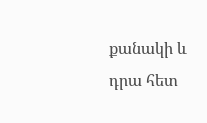քանակի և դրա հետ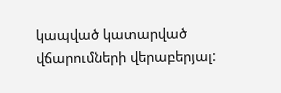կապված կատարված վճարումների վերաբերյալ: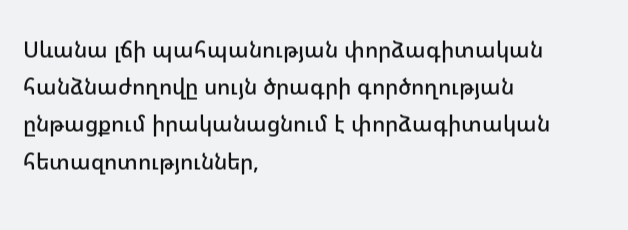Սևանա լճի պահպանության փորձագիտական հանձնաժողովը սույն ծրագրի գործողության ընթացքում իրականացնում է փորձագիտական հետազոտություններ,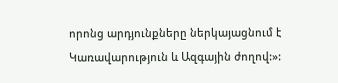որոնց արդյունքները ներկայացնում է Կառավարություն և Ազգային ժողով:»: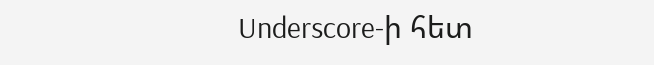Underscore-ի հետ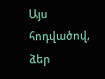Այս հոդվածով, ձեր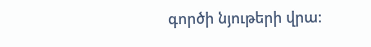գործի նյութերի վրա։